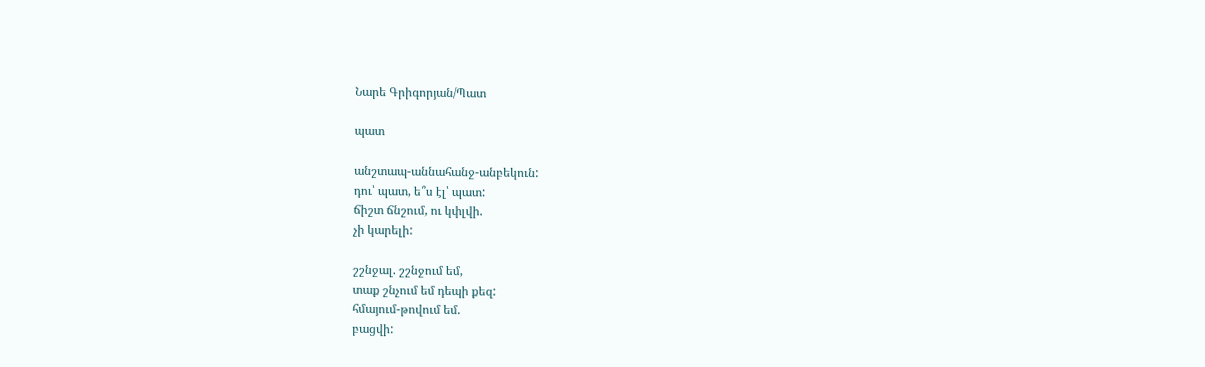Նարե Գրիգորյան/Պատ

պատ

անշտապ-աննահանջ-անբեկուն:
դու՝ պատ, ե՞ս էլ՝ պատ:
ճիշտ ճնշում, ու կփլվի.
չի կարելի:

շշնջալ. շշնջում եմ,
տաք շնչում եմ դեպի քեզ:
հմայում-թովում եմ.
բացվի: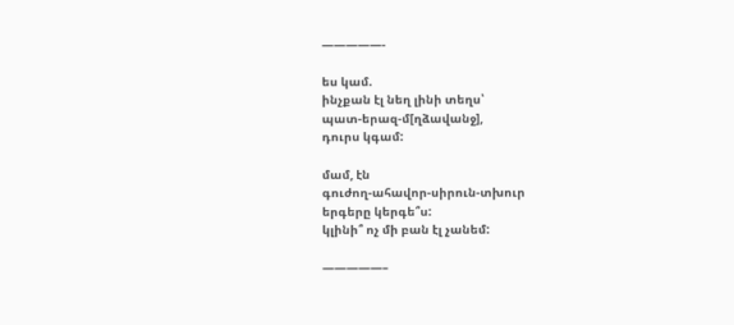—————-

ես կամ.
ինչքան էլ նեղ լինի տեղս՝
պատ-երազ-մ[ղձավանջ],
դուրս կգամ:

մամ, էն
գուժող-ահավոր-սիրուն-տխուր
երգերը կերգե՞ս:
կլինի՞ ոչ մի բան էլ չանեմ:

—————–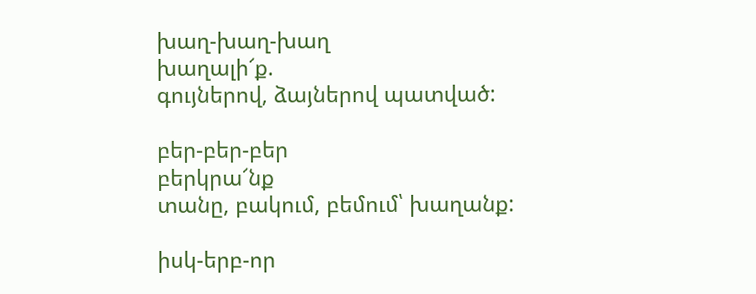խաղ-խաղ-խաղ
խաղալի՜ք.
գույներով, ձայներով պատված:

բեր-բեր-բեր
բերկրա՜նք
տանը, բակում, բեմում՝ խաղանք:

իսկ-երբ-որ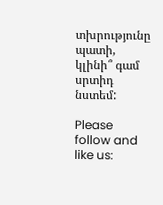տխրությունը պատի,
կլինի՞ գամ սրտիդ նստեմ:

Please follow and like us: